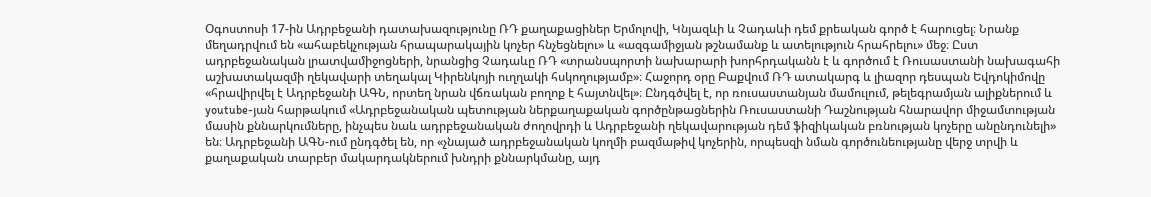Օգոստոսի 17-ին Ադրբեջանի դատախազությունը ՌԴ քաղաքացիներ Երմոլովի, Կնյազևի և Չադաևի դեմ քրեական գործ է հարուցել։ Նրանք մեղադրվում են «ահաբեկչության հրապարակային կոչեր հնչեցնելու» և «ազգամիջյան թշնամանք և ատելություն հրահրելու» մեջ։ Ըստ ադրբեջանական լրատվամիջոցների, նրանցից Չադաևը ՌԴ «տրանսպորտի նախարարի խորհրդականն է և գործում է Ռուսաստանի նախագահի աշխատակազմի ղեկավարի տեղակալ Կիրենկոյի ուղղակի հսկողությամբ»։ Հաջորդ օրը Բաքվում ՌԴ ատակարգ և լիազոր դեսպան Եվդոկիմովը «հրավիրվել է Ադրբեջանի ԱԳՆ, որտեղ նրան վճռական բողոք է հայտնվել»։ Ընդգծվել է, որ ռուսաստանյան մամուլում, թելեգրամյան ալիքներում և youtube-յան հարթակում «Ադրբեջանական պետության ներքաղաքական գործընթացներին Ռուսաստանի Դաշնության հնարավոր միջամտության մասին քննարկումները, ինչպես նաև ադրբեջանական ժողովրդի և Ադրբեջանի ղեկավարության դեմ ֆիզիկական բռնության կոչերը անընդունելի» են։ Ադրբեջանի ԱԳՆ-ում ընդգծել են, որ «չնայած ադրբեջանական կողմի բազմաթիվ կոչերին, որպեսզի նման գործունեությանը վերջ տրվի և քաղաքական տարբեր մակարդակներում խնդրի քննարկմանը, այդ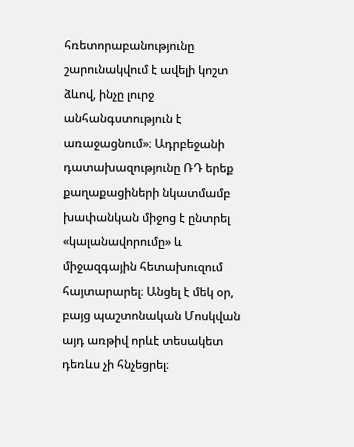հռետորաբանությունը շարունակվում է ավելի կոշտ ձևով, ինչը լուրջ անհանգստություն է առաջացնում»։ Ադրբեջանի դատախազությունը ՌԴ երեք քաղաքացիների նկատմամբ խափանկան միջոց է ընտրել «կալանավորումը» և միջազգային հետախուզում հայտարարել։ Անցել է մեկ օր, բայց պաշտոնական Մոսկվան այդ առթիվ որևէ տեսակետ դեռևս չի հնչեցրել։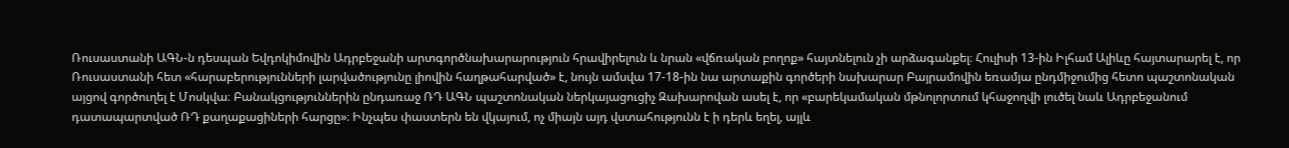Ռուսաստանի ԱԳՆ-ն դեսպան Եվդոկիմովին Ադրբեջանի արտգործնախարարություն հրավիրելուն և նրան «վճռական բողոք» հայտնելուն չի արձագանքել։ Հուլիսի 13-ին Իլհամ Ալիևը հայտարարել է, որ Ռուսաստանի հետ «հարաբերությունների լարվածությունը լիովին հաղթահարված» է, նույն ամսվա 17-18-ին նա արտաքին գործերի նախարար Բայրամովին եռամյա ընդմիջումից հետո պաշտոնական այցով գործուղել է Մոսկվա։ Բանակցություններին ընդառաջ ՌԴ ԱԳՆ պաշտոնական ներկայացուցիչ Զախարովան ասել է, որ «բարեկամական մթնոլորտում կհաջողվի լուծել նաև Ադրբեջանում դատապարտված ՌԴ քաղաքացիների հարցը»։ Ինչպես փաստերն են վկայում, ոչ միայն այդ վստահությունն է ի դերև եղել, այլև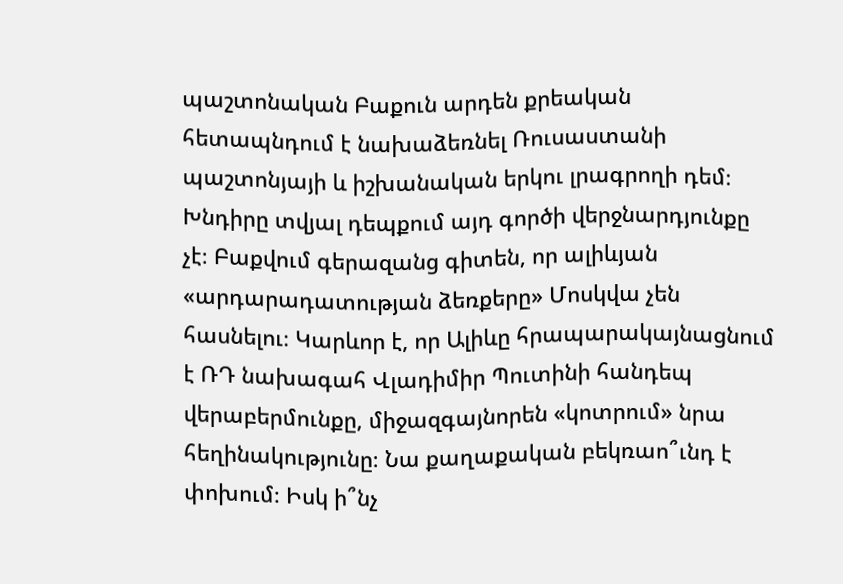պաշտոնական Բաքուն արդեն քրեական հետապնդում է նախաձեռնել Ռուսաստանի պաշտոնյայի և իշխանական երկու լրագրողի դեմ։ Խնդիրը տվյալ դեպքում այդ գործի վերջնարդյունքը չէ։ Բաքվում գերազանց գիտեն, որ ալիևյան «արդարադատության ձեռքերը» Մոսկվա չեն հասնելու։ Կարևոր է, որ Ալիևը հրապարակայնացնում է ՌԴ նախագահ Վլադիմիր Պուտինի հանդեպ վերաբերմունքը, միջազգայնորեն «կոտրում» նրա հեղինակությունը։ Նա քաղաքական բեկռաո՞ւնդ է փոխում։ Իսկ ի՞նչ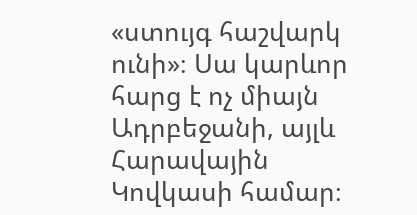«ստույգ հաշվարկ ունի»։ Սա կարևոր հարց է ոչ միայն Ադրբեջանի, այլև Հարավային Կովկասի համար։